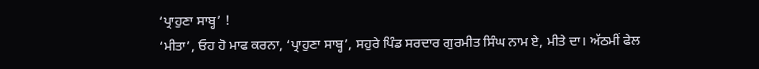‘ਪ੍ਰਾਹੁਣਾ ਸਾਬ੍ਹ’ !
‘ਮੀਤਾ’, ਓਹ ਹੋ ਮਾਫ ਕਰਨਾ, ‘ਪ੍ਰਾਹੁਣਾ ਸਾਬ੍ਹ’, ਸਹੁਰੇ ਪਿੰਡ ਸਰਦਾਰ ਗੁਰਮੀਤ ਸਿੰਘ ਨਾਮ ਏ, ਮੀਤੇ ਦਾ। ਅੱਠਮੀਂ ਫੇਲ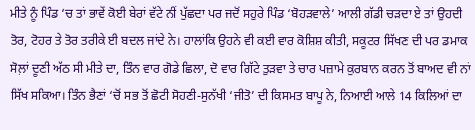ਮੀਤੇ ਨੂੰ ਪਿੰਡ ‘ਚ ਤਾਂ ਭਾਵੇਂ ਕੋਈ ਬੇਰਾਂ ਵੱਟੇ ਨੀਂ ਪੁੱਛਦਾ ਪਰ ਜਦੋਂ ਸਹੁਰੇ ਪਿੰਡ ‘ਬੋਹੜਵਾਲੇ’ ਆਲੀ ਗੱਡੀ ਚੜਦਾ ਏ ਤਾਂ ਉਹਦੀ ਤੋਰ, ਟੋਹਰ ਤੇ ਤੋਰ ਤਰੀਕੇ ਈ ਬਦਲ ਜਾਂਦੇ ਨੇ। ਹਾਲਾਂਕਿ ਉਹਨੇ ਵੀ ਕਈ ਵਾਰ ਕੋਸ਼ਿਸ਼ ਕੀਤੀ, ਸਕੂਟਰ ਸਿੱਖਣ ਦੀ ਪਰ ਡਮਾਕ ਸੋਲ਼ਾਂ ਦੂਣੀ ਅੱਠ ਸੀ ਮੀਤੇ ਦਾ, ਤਿੰਨ ਵਾਰ ਗੋਡੇ ਛਿਲਾ, ਦੋ ਵਾਰ ਗਿੱਟੇ ਤੁੜਵਾ ਤੇ ਚਾਰ ਪਜ਼ਾਮੇ ਕੁਰਬਾਨ ਕਰਨ ਤੋਂ ਬਾਅਦ ਵੀ ਨਾਂ ਸਿੱਖ ਸਕਿਆ। ਤਿੰਨ ਭੈਣਾਂ ‘ਚੋਂ ਸਭ ਤੋਂ ਛੋਟੀ ਸੋਹਣੀ-ਸੁਨੱਖੀ ‘ਜੀਤੋ’ ਦੀ ਕਿਸਮਤ ਬਾਪੂ ਨੇ, ਨਿਆਈ ਆਲੇ 14 ਕਿਲਿਆਂ ਦਾ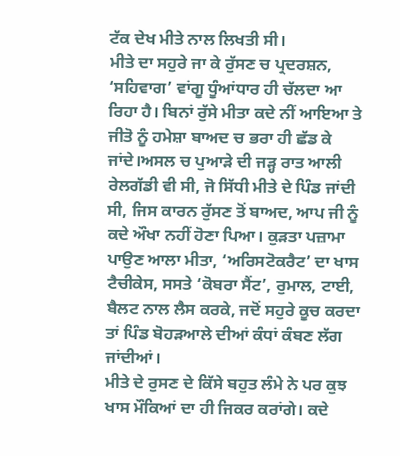ਟੱਕ ਦੇਖ ਮੀਤੇ ਨਾਲ ਲਿਖਤੀ ਸੀ।
ਮੀਤੇ ਦਾ ਸਹੁਰੇ ਜਾ ਕੇ ਰੁੱਸਣ ਚ ਪ੍ਰਦਰਸ਼ਨ, ‘ਸਹਿਵਾਗ’ ਵਾਂਗੂ ਧੂੰਆਂਧਾਰ ਹੀ ਚੱਲਦਾ ਆ ਰਿਹਾ ਹੈ। ਬਿਨਾਂ ਰੁੱਸੇ ਮੀਤਾ ਕਦੇ ਨੀਂ ਆਇਆ ਤੇ ਜੀਤੋ ਨੂੰ ਹਮੇਸ਼ਾ ਬਾਅਦ ਚ ਭਰਾ ਹੀ ਛੱਡ ਕੇ ਜਾਂਦੇ।ਅਸਲ ਚ ਪੁਆੜੇ ਦੀ ਜੜ੍ਹ ਰਾਤ ਆਲੀ ਰੇਲਗੱਡੀ ਵੀ ਸੀ, ਜੋ ਸਿੱਧੀ ਮੀਤੇ ਦੇ ਪਿੰਡ ਜਾਂਦੀ ਸੀ, ਜਿਸ ਕਾਰਨ ਰੁੱਸਣ ਤੋਂ ਬਾਅਦ, ਆਪ ਜੀ ਨੂੰ ਕਦੇ ਔਖਾ ਨਹੀਂ ਹੋਣਾ ਪਿਆ। ਕੁੜਤਾ ਪਜ਼ਾਮਾ ਪਾਉਣ ਆਲਾ ਮੀਤਾ, ‘ਅਰਿਸਟੋਕਰੈਟ’ ਦਾ ਖਾਸ ਟੈਚੀਕੇਸ, ਸਸਤੇ ‘ਕੋਬਰਾ ਸੈਂਟ’, ਰੁਮਾਲ, ਟਾਈ, ਬੈਲਟ ਨਾਲ ਲੈਸ ਕਰਕੇ, ਜਦੋਂ ਸਹੁਰੇ ਕੂਚ ਕਰਦਾ ਤਾਂ ਪਿੰਡ ਬੋਹੜਆਲੇ ਦੀਆਂ ਕੰਧਾਂ ਕੰਬਣ ਲੱਗ ਜਾਂਦੀਆਂ।
ਮੀਤੇ ਦੇ ਰੁਸਣ ਦੇ ਕਿੱਸੇ ਬਹੁਤ ਲੰਮੇ ਨੇ ਪਰ ਕੁਝ ਖਾਸ ਮੌਕਿਆਂ ਦਾ ਹੀ ਜਿਕਰ ਕਰਾਂਗੇ। ਕਦੇ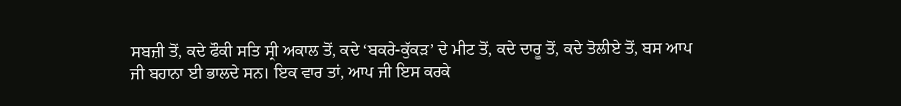ਸਬਜ਼ੀ ਤੋਂ, ਕਦੇ ਫੌਕੀ ਸਤਿ ਸ੍ਰੀ ਅਕਾਲ ਤੋਂ, ਕਦੇ ‘ਬਕਰੇ-ਕੁੱਕੜ’ ਦੇ ਮੀਟ ਤੋਂ, ਕਦੇ ਦਾਰੂ ਤੋਂ, ਕਦੇ ਤੋਲੀਏ ਤੋਂ, ਬਸ ਆਪ ਜੀ ਬਹਾਨਾ ਈ ਭਾਲਦੇ ਸਨ। ਇਕ ਵਾਰ ਤਾਂ, ਆਪ ਜੀ ਇਸ ਕਰਕੇ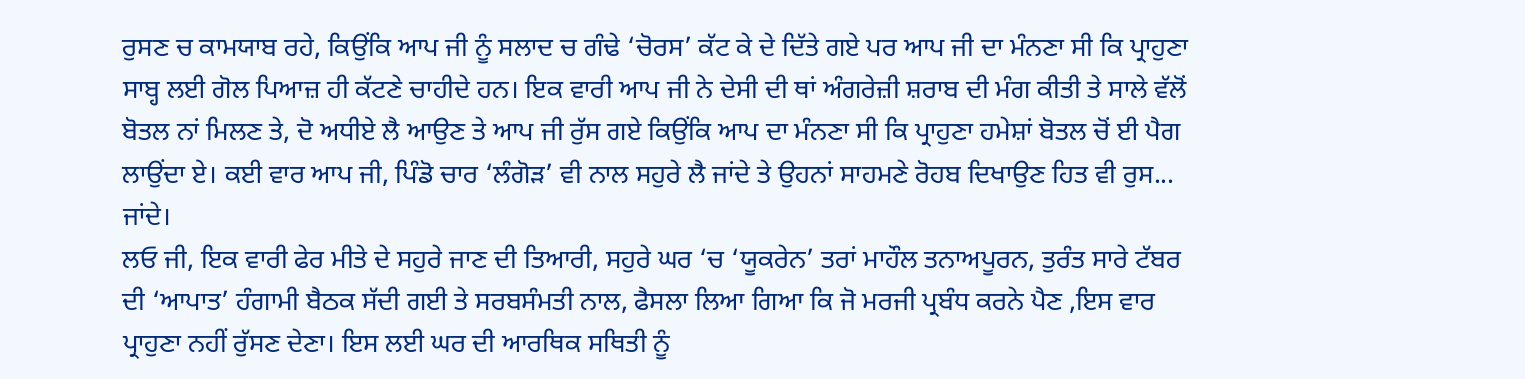ਰੁਸਣ ਚ ਕਾਮਯਾਬ ਰਹੇ, ਕਿਉਂਕਿ ਆਪ ਜੀ ਨੂੰ ਸਲਾਦ ਚ ਗੰਢੇ ‘ਚੋਰਸ’ ਕੱਟ ਕੇ ਦੇ ਦਿੱਤੇ ਗਏ ਪਰ ਆਪ ਜੀ ਦਾ ਮੰਨਣਾ ਸੀ ਕਿ ਪ੍ਰਾਹੁਣਾ ਸਾਬ੍ਹ ਲਈ ਗੋਲ ਪਿਆਜ਼ ਹੀ ਕੱਟਣੇ ਚਾਹੀਦੇ ਹਨ। ਇਕ ਵਾਰੀ ਆਪ ਜੀ ਨੇ ਦੇਸੀ ਦੀ ਥਾਂ ਅੰਗਰੇਜ਼ੀ ਸ਼ਰਾਬ ਦੀ ਮੰਗ ਕੀਤੀ ਤੇ ਸਾਲੇ ਵੱਲੋਂ ਬੋਤਲ ਨਾਂ ਮਿਲਣ ਤੇ, ਦੋ ਅਧੀਏ ਲੈ ਆਉਣ ਤੇ ਆਪ ਜੀ ਰੁੱਸ ਗਏ ਕਿਉਂਕਿ ਆਪ ਦਾ ਮੰਨਣਾ ਸੀ ਕਿ ਪ੍ਰਾਹੁਣਾ ਹਮੇਸ਼ਾਂ ਬੋਤਲ ਚੋਂ ਈ ਪੈਗ ਲਾਉਂਦਾ ਏ। ਕਈ ਵਾਰ ਆਪ ਜੀ, ਪਿੰਡੋ ਚਾਰ ‘ਲੰਗੋੜ’ ਵੀ ਨਾਲ ਸਹੁਰੇ ਲੈ ਜਾਂਦੇ ਤੇ ਉਹਨਾਂ ਸਾਹਮਣੇ ਰੋਹਬ ਦਿਖਾਉਣ ਹਿਤ ਵੀ ਰੁਸ...
ਜਾਂਦੇ।
ਲਓ ਜੀ, ਇਕ ਵਾਰੀ ਫੇਰ ਮੀਤੇ ਦੇ ਸਹੁਰੇ ਜਾਣ ਦੀ ਤਿਆਰੀ, ਸਹੁਰੇ ਘਰ ‘ਚ ‘ਯੂਕਰੇਨ’ ਤਰਾਂ ਮਾਹੌਲ ਤਨਾਅਪੂਰਨ, ਤੁਰੰਤ ਸਾਰੇ ਟੱਬਰ ਦੀ ‘ਆਪਾਤ’ ਹੰਗਾਮੀ ਬੈਠਕ ਸੱਦੀ ਗਈ ਤੇ ਸਰਬਸੰਮਤੀ ਨਾਲ, ਫੈਸਲਾ ਲਿਆ ਗਿਆ ਕਿ ਜੋ ਮਰਜੀ ਪ੍ਰਬੰਧ ਕਰਨੇ ਪੈਣ ,ਇਸ ਵਾਰ ਪ੍ਰਾਹੁਣਾ ਨਹੀਂ ਰੁੱਸਣ ਦੇਣਾ। ਇਸ ਲਈ ਘਰ ਦੀ ਆਰਥਿਕ ਸਥਿਤੀ ਨੂੰ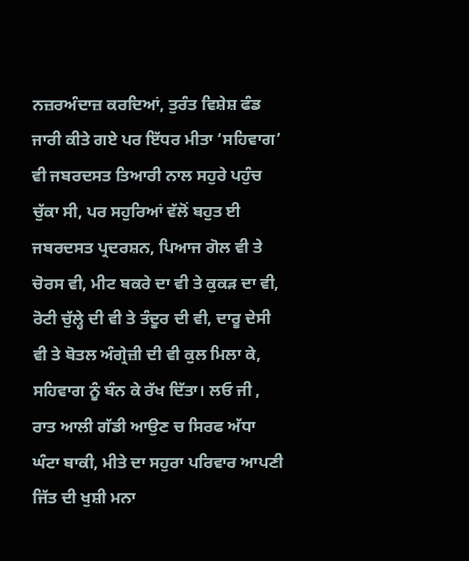ਨਜ਼ਰਅੰਦਾਜ਼ ਕਰਦਿਆਂ, ਤੁਰੰਤ ਵਿਸ਼ੇਸ਼ ਫੰਡ ਜਾਰੀ ਕੀਤੇ ਗਏ ਪਰ ਇੱਧਰ ਮੀਤਾ ‘ਸਹਿਵਾਗ’ ਵੀ ਜਬਰਦਸਤ ਤਿਆਰੀ ਨਾਲ ਸਹੁਰੇ ਪਹੁੰਚ ਚੁੱਕਾ ਸੀ, ਪਰ ਸਹੁਰਿਆਂ ਵੱਲੋਂ ਬਹੁਤ ਈ ਜਬਰਦਸਤ ਪ੍ਰਦਰਸ਼ਨ, ਪਿਆਜ ਗੋਲ ਵੀ ਤੇ ਚੋਰਸ ਵੀ, ਮੀਟ ਬਕਰੇ ਦਾ ਵੀ ਤੇ ਕੁਕੜ ਦਾ ਵੀ, ਰੋਟੀ ਚੁੱਲ੍ਹੇ ਦੀ ਵੀ ਤੇ ਤੰਦੂਰ ਦੀ ਵੀ, ਦਾਰੂ ਦੇਸੀ ਵੀ ਤੇ ਬੋਤਲ ਅੰਗ੍ਰੇਜ਼ੀ ਦੀ ਵੀ ਕੁਲ ਮਿਲਾ ਕੇ, ਸਹਿਵਾਗ ਨੂੰ ਬੰਨ ਕੇ ਰੱਖ ਦਿੱਤਾ। ਲਓ ਜੀ , ਰਾਤ ਆਲੀ ਗੱਡੀ ਆਉਣ ਚ ਸਿਰਫ ਅੱਧਾ ਘੰਟਾ ਬਾਕੀ, ਮੀਤੇ ਦਾ ਸਹੁਰਾ ਪਰਿਵਾਰ ਆਪਣੀ ਜਿੱਤ ਦੀ ਖੁਸ਼ੀ ਮਨਾ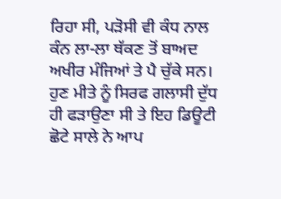ਰਿਹਾ ਸੀ, ਪੜੋਸੀ ਵੀ ਕੰਧ ਨਾਲ ਕੰਨ ਲਾ-ਲਾ ਥੱਕਣ ਤੋਂ ਬਾਅਦ ਅਖੀਰ ਮੰਜਿਆਂ ਤੇ ਪੈ ਚੁੱਕੇ ਸਨ। ਹੁਣ ਮੀਤੇ ਨੂੰ ਸਿਰਫ ਗਲਾਸੀ ਦੁੱਧ ਹੀ ਫੜਾਉਣਾ ਸੀ ਤੇ ਇਹ ਡਿਊਟੀ ਛੋਟੇ ਸਾਲੇ ਨੇ ਆਪ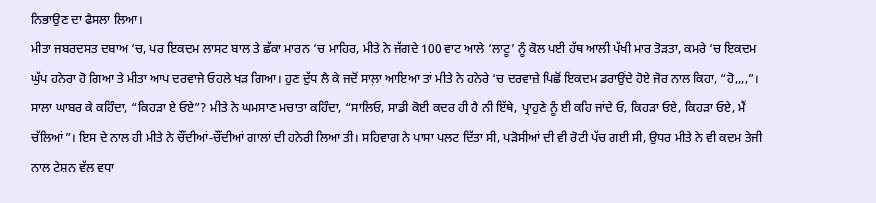ਨਿਭਾਉਣ ਦਾ ਫੈਸਲਾ ਲਿਆ।
ਮੀਤਾ ਜਬਰਦਸਤ ਦਬਾਅ ‘ਚ, ਪਰ ਇਕਦਮ ਲਾਸਟ ਬਾਲ ਤੇ ਛੱਕਾ ਮਾਰਨ ‘ਚ ਮਾਹਿਰ, ਮੀਤੇ ਨੇ ਜੱਗਦੇ 100 ਵਾਟ ਆਲੇ ‘ਲਾਟੂ’ ਨੂੰ ਕੋਲ ਪਈ ਹੱਥ ਆਲੀ ਪੱਖੀ ਮਾਰ ਤੋੜਤਾ, ਕਮਰੇ ‘ਚ ਇਕਦਮ ਘੁੱਪ ਹਨੇਰਾ ਹੋ ਗਿਆ ਤੇ ਮੀਤਾ ਆਪ ਦਰਵਾਜੇ ਓਹਲੇ ਖੜ ਗਿਆ। ਹੁਣ ਦੁੱਧ ਲੈ ਕੇ ਜਦੋਂ ਸਾਲ਼ਾ ਆਇਆ ਤਾਂ ਮੀਤੇ ਨੇ ਹਨੇਰੇ ‘ਚ ਦਰਵਾਜ਼ੇ ਪਿਛੋਂ ਇਕਦਮ ਡਰਾਉਂਦੇ ਹੋਏ ਜੋਰ ਨਾਲ ਕਿਹਾ, “ਹੋ,,,,”। ਸਾਲਾ ਘਾਬਰ ਕੇ ਕਹਿੰਦਾ, “ਕਿਹੜਾ ਏ ਓਏ”? ਮੀਤੇ ਨੇ ਘਮਸਾਣ ਮਚਾਤਾ ਕਹਿੰਦਾ, “ਸਾਲਿਓ, ਸਾਡੀ ਕੋਈ ਕਦਰ ਹੀ ਹੈ ਨੀ ਇੱਥੇ, ਪ੍ਰਾਹੁਣੇ ਨੂੰ ਈ ਕਹਿ ਜਾਂਦੇ ਓ, ਕਿਹੜਾ ਓਏ, ਕਿਹੜਾ ਓਏ, ਮੈਂ ਚੱਲਿਆਂ”। ਇਸ ਦੇ ਨਾਲ ਹੀ ਮੀਤੇ ਨੇ ਚੌਂਦੀਆਂ-ਚੌਂਦੀਆਂ ਗਾਲਾਂ ਦੀ ਹਨੇਰੀ ਲਿਆ ਤੀ। ਸਹਿਵਾਗ ਨੇ ਪਾਸਾ ਪਲਟ ਦਿੱਤਾ ਸੀ, ਪੜੋਸੀਆਂ ਦੀ ਵੀ ਰੋਟੀ ਪੱਚ ਗਈ ਸੀ, ਉਧਰ ਮੀਤੇ ਨੇ ਵੀ ਕਦਮ ਤੇਜੀ ਨਾਲ ਟੇਸ਼ਨ ਵੱਲ ਵਧਾ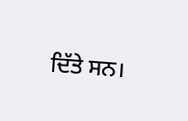ਦਿੱਤੇ ਸਨ।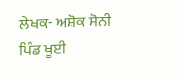ਲੇਖਕ- ਅਸ਼ੋਕ ਸੋਨੀ
ਪਿੰਡ ਖੂਈ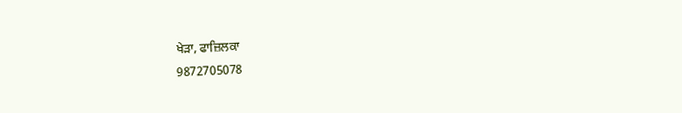ਖੇੜਾ, ਫਾਜ਼ਿਲਕਾ
9872705078